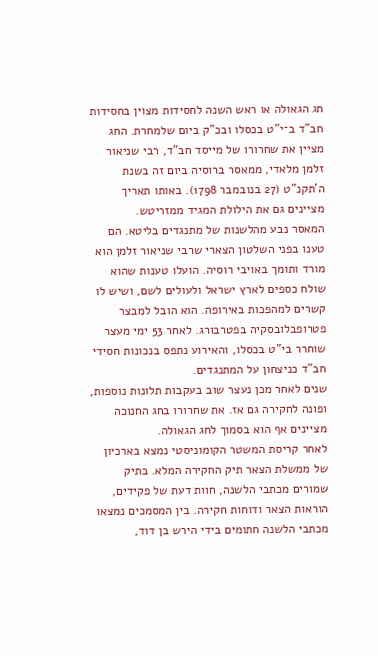חג הגאולה או ראש השנה לחסידות מצוין בחסידות חב"ד ב־י"ט בכסלו ובכ"ק ביום שלמחרת. החג מציין את שחרורו של מייסד חב"ד, רבי שניאור זלמן מלאדי, ממאסר ברוסיה ביום זה בשנת ה'תקנ"ט (27 בנובמבר 1798). באותו תאריך מציינים גם את הילולת המגיד ממזריטש.
המאסר נבע מהלשנות של מתנגדים בליטא. הם טענו בפני השלטון הצארי שרבי שניאור זלמן הוא מורד ותומך באויבי רוסיה. הועלו טענות שהוא שולח כספים לארץ ישראל ולעולים לשם, ושיש לו קשרים למהפכות באירופה. הוא הובל למבצר פטרופבלובסקיה בפטרבורג. לאחר 53 ימי מעצר שוחרר בי"ט בכסלו, והאירוע נתפס בנכונות חסידי חב"ד כניצחון על המתנגדים.
שנים לאחר מכן נעצר שוב בעקבות תלונות נוספות, ופונה לחקירה גם אז. את שחרורו בחג החנוכה מציינים אף הוא בסמוך לחג הגאולה.
לאחר קריסת המשטר הקומוניסטי נמצא בארכיון של ממשלת הצאר תיק החקירה המלא. בתיק שמורים מכתבי הלשנה, חוות דעת של פקידים, הוראות הצאר ודוחות חקירה. בין המסמכים נמצאו מכתבי הלשנה חתומים בידי הירש בן דוד,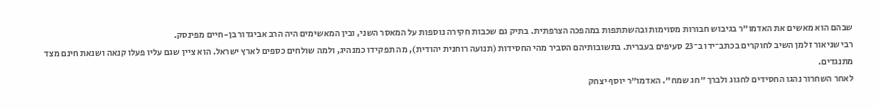שבהם הוא מאשים את האדמו"ר בגיבוש חבורות מסוימות ובהשתתפות במהפכה הצרפתית. בתיק גם שכבות חקירה נוספות על המאסר השני, ובין המאשימים היה הרב אביגדור בן-חיים מפינסק.
רבי שניאור זלמן השיב לחוקרים בכתב־ידו ב־23 סעיפים בעברית. בתשובותיהם הסביר מהי החסידות (תנועה רוחנית יהודית), מה תפקידו כמנהיג, ולמה שולחים כספים לארץ ישראל. הוא ציין שגם עליו פעלו קנאה ושנאת חינם מצד מתנגדים.
לאחר השחרור נהגו החסידים לחגוג ולברך "חג שמח". האדמו"ר יוסף יצחק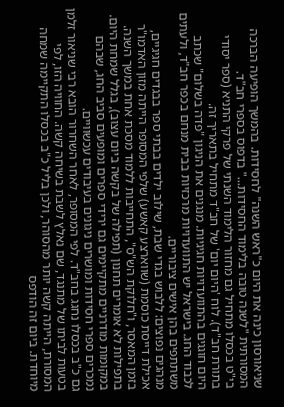שניאורסון כינה את היום כ"ראש השנה" לחסידות. בהמשך הופיעה הברכה המסורתית "לשנה טובה בלימוד החסידות..." בדפוס בספרי חב"ד.
בי"ט בכסלו מתחיל גם מחזור הלימוד השנתי של פרקי התניא (ספר יסודי בתורת חב"ד). לוח 'היום יום' של חב"ד מתחיל בתאריך זה.
היום חוגגים בהתוועדויות חגיגיות. מנגנים את הניגון "פדה בשלום" שכתב לכבוד החג. בישראל יש התוועדויות מרכזיות בבית מנחם בכפר חב"ד, ולעתים משתתפים בהן אישים ציבוריים.
מנהגים נפוצים: ללבוש בגדי שבת, שילוב ילדים בבתי ספר בבגדים חגיגיים, אכילת דייסת כוסמת (שווארצע קאשע) שלפי המסופר הייתה מזון האדמו"ר בזמן המאסר, ו"חלוקת הש"ס", התחייבות ללמוד מסכת אחת במשך השנה. בתפילות לא אומרים תחנון (תפילה של בקשה ביום עצוב), בגלל שמחת היום.
במקומות מודרניים מתקיימים גם ירידי ספרים ומופעים סביב החג, שבהם נמכרים ספרי חסידות ומושרים ניגונים בעיבודים עכשוויים.
גם כ"ב בכסלו נחגג בחב"ד. לפי המסופר, לאחר השחרור הובא רבי שניאור זלמן בטעות לביתו של מתנגד, שם נאלץ לשבת בשיחה קשה. החוויה הזו, לפי המסורת, הייתה קשה יותר מהסוהר, ולכן בליל כ"ב בכסלו התקיימה שמחה מיוחדת. ביום זה הודפס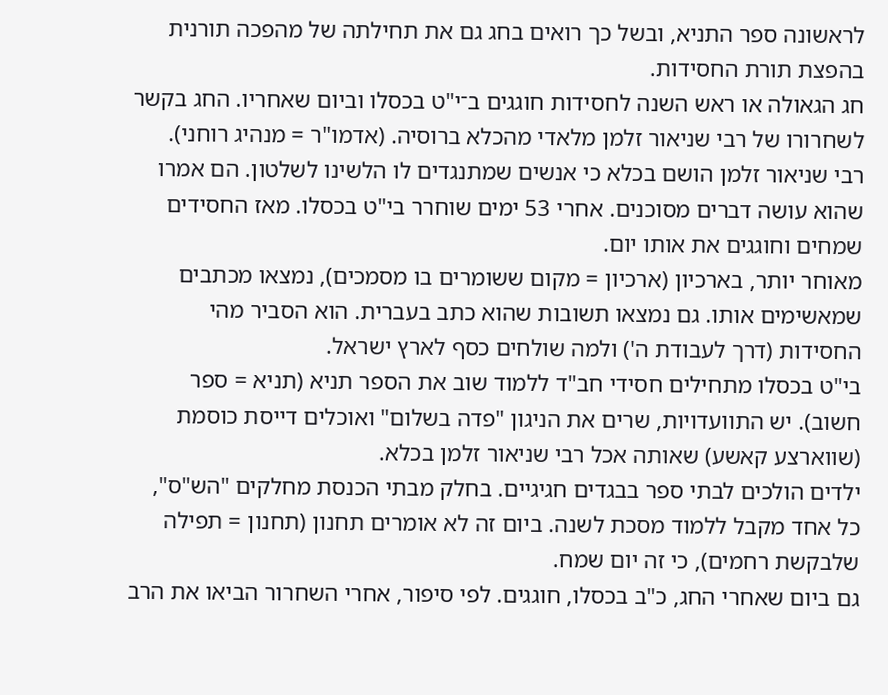לראשונה ספר התניא, ובשל כך רואים בחג גם את תחילתה של מהפכה תורנית בהפצת תורת החסידות.
חג הגאולה או ראש השנה לחסידות חוגגים ב־י"ט בכסלו וביום שאחריו. החג בקשר לשחרורו של רבי שניאור זלמן מלאדי מהכלא ברוסיה. (אדמו"ר = מנהיג רוחני).
רבי שניאור זלמן הושם בכלא כי אנשים שמתנגדים לו הלשינו לשלטון. הם אמרו שהוא עושה דברים מסוכנים. אחרי 53 ימים שוחרר בי"ט בכסלו. מאז החסידים שמחים וחוגגים את אותו יום.
מאוחר יותר, בארכיון (ארכיון = מקום ששומרים בו מסמכים), נמצאו מכתבים שמאשימים אותו. גם נמצאו תשובות שהוא כתב בעברית. הוא הסביר מהי החסידות (דרך לעבודת ה') ולמה שולחים כסף לארץ ישראל.
בי"ט בכסלו מתחילים חסידי חב"ד ללמוד שוב את הספר תניא (תניא = ספר חשוב). יש התוועדויות, שרים את הניגון "פדה בשלום" ואוכלים דייסת כוסמת (שווארצע קאשע) שאותה אכל רבי שניאור זלמן בכלא.
ילדים הולכים לבתי ספר בבגדים חגיגיים. בחלק מבתי הכנסת מחלקים "הש"ס", כל אחד מקבל ללמוד מסכת לשנה. ביום זה לא אומרים תחנון (תחנון = תפילה שלבקשת רחמים), כי זה יום שמח.
גם ביום שאחרי החג, כ"ב בכסלו, חוגגים. לפי סיפור, אחרי השחרור הביאו את הרב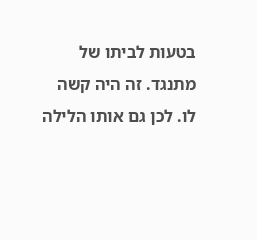בטעות לביתו של מתנגד. זה היה קשה לו. לכן גם אותו הלילה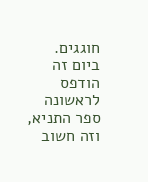חוגגים. ביום זה הודפס לראשונה ספר התניא, וזה חשוב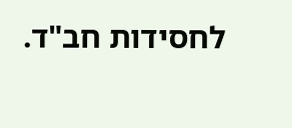לחסידות חב"ד.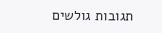תגובות גולשים